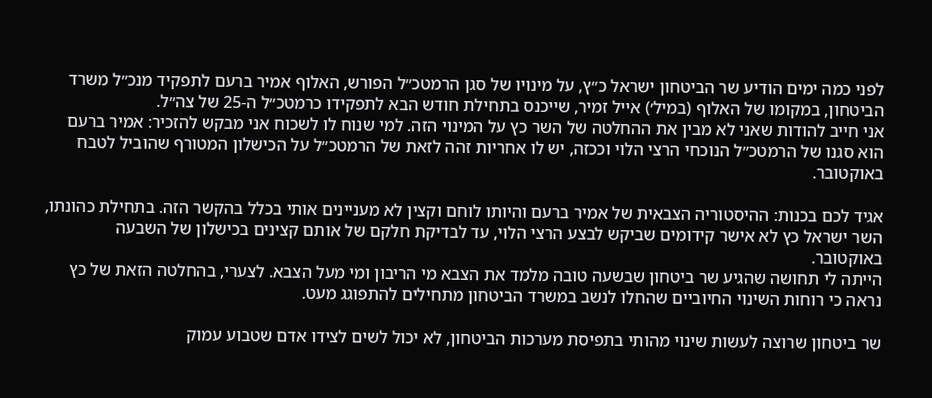לפני כמה ימים הודיע שר הביטחון ישראל כ״ץ, על מינויו של סגן הרמטכ״ל הפורש, האלוף אמיר ברעם לתפקיד מנכ״ל משרד הביטחון, במקומו של האלוף (במיל׳) אייל זמיר, שייכנס בתחילת חודש הבא לתפקידו כרמטכ״ל ה-25 של צה״ל.
אני חייב להודות שאני לא מבין את ההחלטה של השר כץ על המינוי הזה. למי שנוח לו לשכוח אני מבקש להזכיר: אמיר ברעם הוא סגנו של הרמטכ״ל הנוכחי הרצי הלוי וככזה, יש לו אחריות זהה לזאת של הרמטכ״ל על הכישלון המטורף שהוביל לטבח באוקטובר.

אגיד לכם בכנות: ההיסטוריה הצבאית של אמיר ברעם והיותו לוחם וקצין לא מעניינים אותי בכלל בהקשר הזה. בתחילת כהונתו, השר ישראל כץ לא אישר קידומים שביקש לבצע הרצי הלוי, עד לבדיקת חלקם של אותם קצינים בכישלון של השבעה באוקטובר.
הייתה לי תחושה שהגיע שר ביטחון שבשעה טובה מלמד את הצבא מי הריבון ומי מעל הצבא. לצערי, בהחלטה הזאת של כץ נראה כי רוחות השינוי החיוביים שהחלו לנשב במשרד הביטחון מתחילים להתפוגג מעט.

שר ביטחון שרוצה לעשות שינוי מהותי בתפיסת מערכות הביטחון, לא יכול לשים לצידו אדם שטבוע עמוק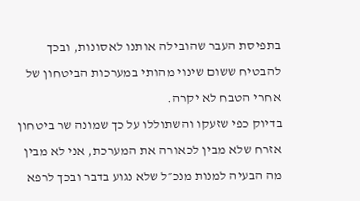בתפיסת העבר שהובילה אותנו לאסונות, ובכך להבטיח ששום שינוי מהותי במערכות הביטחון של אחרי הטבח לא יקרה.
בדיוק כפי שזעקו והשתוללו על כך שמונה שר ביטחון אזרח שלא מבין לכאורה את המערכת, אני לא מבין מה הבעיה למנות מנכ״ל שלא נגוע בדבר ובכך לרפא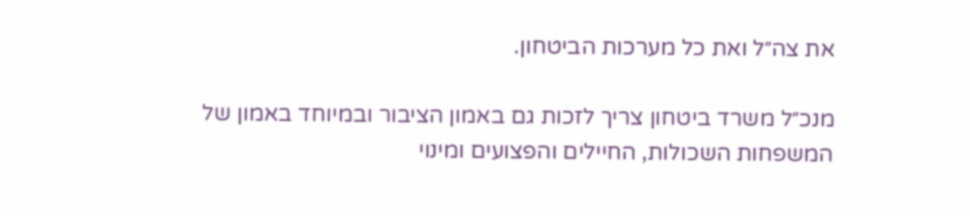את צה״ל ואת כל מערכות הביטחון.

מנכ״ל משרד ביטחון צריך לזכות גם באמון הציבור ובמיוחד באמון של המשפחות השכולות, החיילים והפצועים ומינוי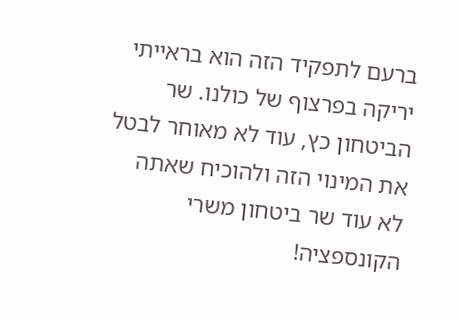ברעם לתפקיד הזה הוא בראייתי יריקה בפרצוף של כולנו. שר הביטחון כץ, עוד לא מאוחר לבטל את המינוי הזה ולהוכיח שאתה לא עוד שר ביטחון משרי הקונספציה!